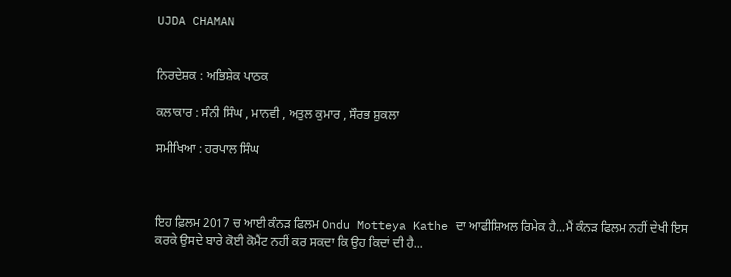UJDA CHAMAN


ਨਿਰਦੇਸ਼ਕ : ਅਭਿਸ਼ੇਕ ਪਾਠਕ

ਕਲਾਕਾਰ : ਸੰਨੀ ਸਿੰਘ , ਮਾਨਵੀ , ਅਤੁਲ ਕੁਮਾਰ , ਸੌਰਭ ਸ਼ੁਕਲਾ

ਸਮੀਖਿਆ : ਹਰਪਾਲ ਸਿੰਘ



ਇਹ ਫ਼ਿਲਮ 2017 ਚ ਆਈ ਕੰਨੜ ਫਿਲਮ Ondu Motteya Kathe ਦਾ ਆਫੀਸ਼ਿਅਲ ਰਿਮੇਕ ਹੈ...ਮੈਂ ਕੰਨੜ ਫਿਲਮ ਨਹੀਂ ਦੇਖੀ ਇਸ ਕਰਕੇ ਉਸਦੇ ਬਾਰੇ ਕੋਈ ਕੋਮੈਂਟ ਨਹੀਂ ਕਰ ਸਕਦਾ ਕਿ ਉਹ ਕਿਦਾਂ ਦੀ ਹੈ...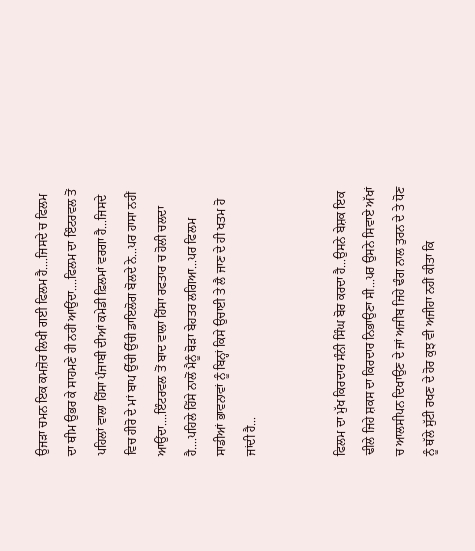ਉਜੜਾ ਚਮਨ ਇਕ ਕਮਜ਼ੋਰ ਲਿਖੀ ਗਈ ਫਿਲਮ ਹੈ....ਜਿਸਦੇ ਚ ਫਿਲਮ ਦਾ ਥੀਮ ਉਭਰ ਕੇ ਸਾਹਮਣੇ ਹੀ ਨਹੀਂ ਆਉਂਦਾ....ਫਿਲਮ ਦਾ ਇੰਟਰਵਲ ਤੋਂ ਪਹਿਲਾਂ ਵਾਲਾ ਹਿੱਸਾ ਪੰਜਾਬੀ ਦੀਆਂ ਕਮੇਡੀ ਫ਼ਿਲਮਾਂ ਵਰਗਾ ਹੈ...ਜਿਸਦੇ ਵਿਚ ਹੀਰੋ ਦੇ ਮਾਂ ਬਾਪ ਉੱਚੀ ਉੱਚੀ ਡਾਇਲੋਗ ਬੋਲਦੇ ਨੇ...ਪਰ ਹਾਸਾ ਨਹੀਂ ਆਉਂਦਾ....ਇੰਟਰਵਲ ਤੋਂ ਬਾਦ ਵਾਲਾ ਹਿੱਸਾ ਰਫਤਾਰ ਚ ਹੋਲੀ ਚਲਦਾ ਹੈ....ਪਹਿਲੇ ਹਿੱਸੇ ਨਾਲੋਂ ਮੈਨੂੰ ਥੋੜਾ ਬੇਹਤਰ ਲਗਿਆ...ਪਰ ਫਿਲਮ ਸਾਡੀਆਂ ਭਾਵਨਾਵਾਂ ਨੂੰ ਬਿਨ੍ਹਾਂ ਕਿਸੇ ਉਚਾਈ ਤੇ ਲੈ ਜਾਣ ਦੇ ਹੀ ਖਤਮ ਹੋ ਜਾਂਦੀ ਹੈ...


ਫਿਲਮ ਦਾ ਮੁੱਖ ਕਿਰਦਾਰ ਸੰਨੀ ਸਿੰਘ ਬੋਰ ਕਰਦਾ ਹੈ...ਉਸਨੇ ਬੇਸ਼ਕ ਇਕ ਢੀਲੇ ਜਿਹੇ ਸ਼ਕਸ ਦਾ ਕਿਰਦਾਰ ਨਿਭਾਉਣਾ ਸੀ...ਪਰ ਉਸਨੇ ਸਿਵਾਏ ਅੱਖਾਂ ਚ ਆਲਸੀਪਨ ਦਿਖਾਉਣ ਦੇ ਜਾਂ ਅਜੀਬ ਜਿਹੇ ਢੰਗ ਨਾਲ ਤੁਰਨ ਦੇ ਤੇ ਧੋਣ ਨੂੰ ਥੱਲੇ ਸੁੱਟੀ ਰਖਣ ਦੇ ਹੋਰ ਕੁਝ ਵੀ ਅਜੀਹਾ ਨਹੀਂ ਕੀਤਾ ਕਿ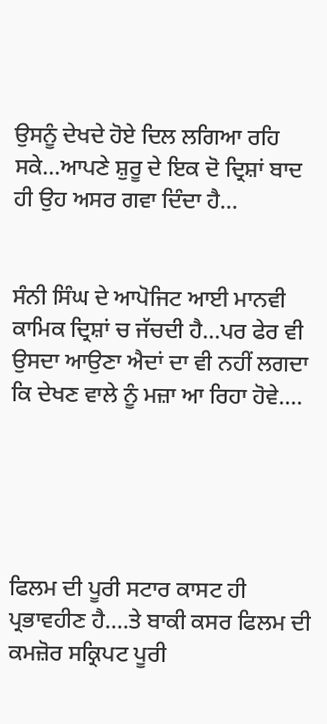ਉਸਨੂੰ ਦੇਖਦੇ ਹੋਏ ਦਿਲ ਲਗਿਆ ਰਹਿ ਸਕੇ...ਆਪਣੇ ਸ਼ੁਰੂ ਦੇ ਇਕ ਦੋ ਦ੍ਰਿਸ਼ਾਂ ਬਾਦ ਹੀ ਉਹ ਅਸਰ ਗਵਾ ਦਿੰਦਾ ਹੈ...


ਸੰਨੀ ਸਿੰਘ ਦੇ ਆਪੋਜਿਟ ਆਈ ਮਾਨਵੀ ਕਾਮਿਕ ਦ੍ਰਿਸ਼ਾਂ ਚ ਜੱਚਦੀ ਹੈ...ਪਰ ਫੇਰ ਵੀ ਉਸਦਾ ਆਉਣਾ ਐਦਾਂ ਦਾ ਵੀ ਨਹੀਂ ਲਗਦਾ ਕਿ ਦੇਖਣ ਵਾਲੇ ਨੂੰ ਮਜ਼ਾ ਆ ਰਿਹਾ ਹੋਵੇ....





ਫਿਲਮ ਦੀ ਪੂਰੀ ਸਟਾਰ ਕਾਸਟ ਹੀ ਪ੍ਰਭਾਵਹੀਣ ਹੈ....ਤੇ ਬਾਕੀ ਕਸਰ ਫਿਲਮ ਦੀ ਕਮਜ਼ੋਰ ਸਕ੍ਰਿਪਟ ਪੂਰੀ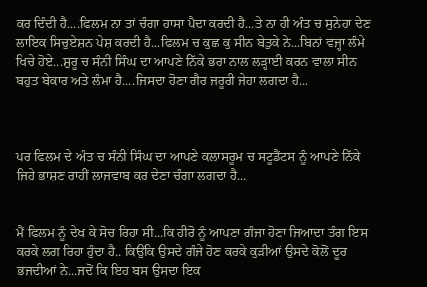ਕਰ ਦਿੰਦੀ ਹੈ....ਫਿਲਮ ਨਾ ਤਾਂ ਚੰਗਾ ਹਾਸਾ ਪੈਦਾ ਕਰਦੀ ਹੈ...ਤੇ ਨਾ ਹੀ ਅੰਤ ਚ ਸੁਨੇਹਾ ਦੇਣ ਲਾਇਕ ਸਿਚੁਏਸ਼ਨ ਪੇਸ਼ ਕਰਦੀ ਹੈ...ਫਿਲਮ ਚ ਕੁਛ ਕੁ ਸੀਨ ਬੇਤੁਕੇ ਨੇ...ਬਿਨਾਂ ਵਜ੍ਹਾ ਲੰਮੇ ਖਿਚੇ ਹੋਏ...ਸ਼ੁਰੂ ਚ ਸੰਨੀ ਸਿੰਘ ਦਾ ਆਪਣੇ ਨਿੱਕੇ ਭਰਾ ਨਾਲ ਲੜ੍ਹਾਈ ਕਰਨ ਵਾਲਾ ਸੀਨ ਬਹੁਤ ਬੇਕਾਰ ਅਤੇ ਲੰਮਾ ਹੈ....ਜਿਸਦਾ ਹੋਣਾ ਗੈਰ ਜਰੂਰੀ ਜੇਹਾ ਲਗਦਾ ਹੈ...



ਪਰ ਫਿਲਮ ਦੇ ਅੰਤ ਚ ਸੰਨੀ ਸਿੰਘ ਦਾ ਆਪਣੇ ਕਲਾਸਰੂਮ ਚ ਸਟੂਡੈਂਟਸ ਨੂੰ ਆਪਣੇ ਨਿੱਕੇ ਜਿਹੇ ਭਾਸ਼ਣ ਰਾਹੀਂ ਲਾਜਵਾਬ ਕਰ ਦੇਣਾ ਚੰਗਾ ਲਗਦਾ ਹੈ...


ਮੈਂ ਫਿਲਮ ਨੂੰ ਦੇਖ ਕੇ ਸੋਚ ਰਿਹਾ ਸੀ...ਕਿ ਹੀਰੋ ਨੂੰ ਆਪਣਾ ਗੰਜਾ ਹੋਣਾ ਜਿਆਦਾ ਤੰਗ ਇਸ ਕਰਕੇ ਲਗ ਰਿਹਾ ਹੁੰਦਾ ਹੈ.. ਕਿਉਂਕਿ ਉਸਦੇ ਗੰਜੇ ਹੋਣ ਕਰਕੇ ਕੁੜੀਆਂ ਉਸਦੇ ਕੋਲੋਂ ਦੂਰ ਭਜਦੀਆਂ ਨੇ...ਜਦੋਂ ਕਿ ਇਹ ਬਸ ਉਸਦਾ ਇਕ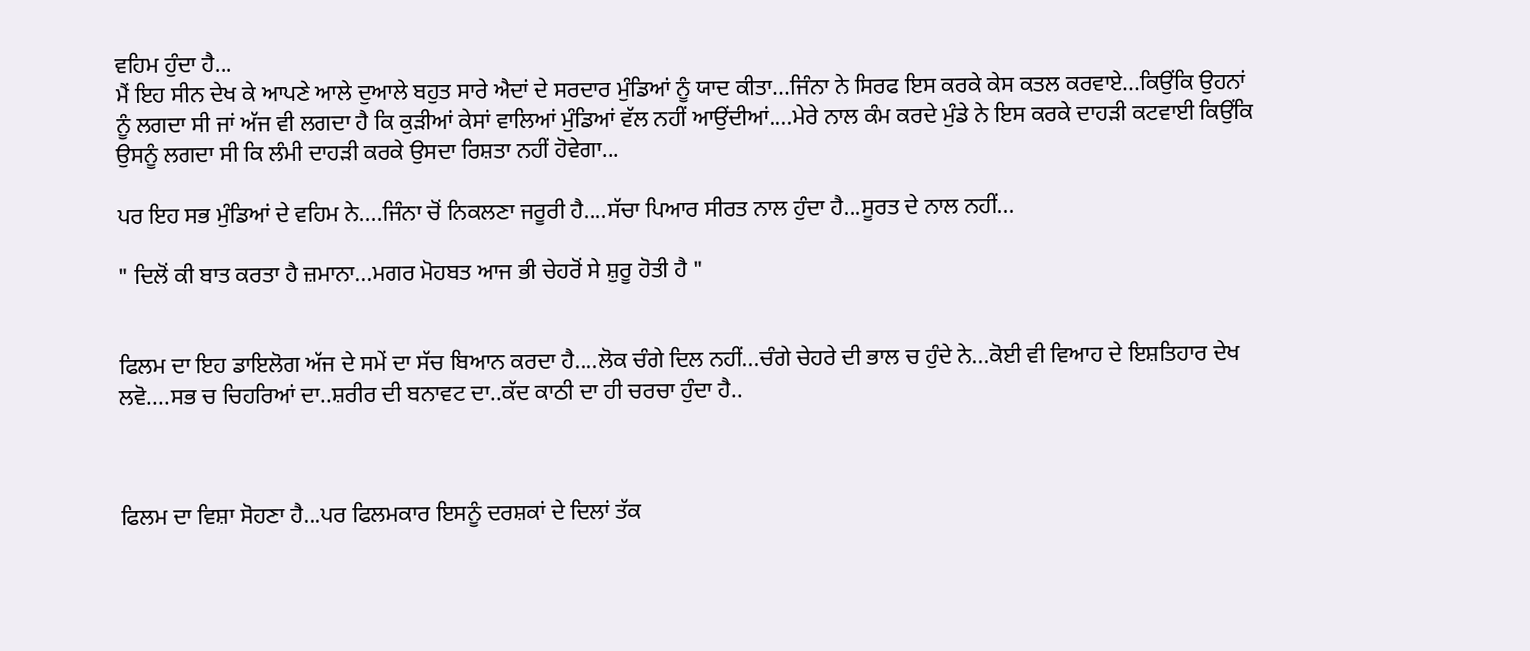ਵਹਿਮ ਹੁੰਦਾ ਹੈ...
ਮੈਂ ਇਹ ਸੀਨ ਦੇਖ ਕੇ ਆਪਣੇ ਆਲੇ ਦੁਆਲੇ ਬਹੁਤ ਸਾਰੇ ਐਦਾਂ ਦੇ ਸਰਦਾਰ ਮੁੰਡਿਆਂ ਨੂੰ ਯਾਦ ਕੀਤਾ...ਜਿੰਨਾ ਨੇ ਸਿਰਫ ਇਸ ਕਰਕੇ ਕੇਸ ਕਤਲ ਕਰਵਾਏ...ਕਿਉਂਕਿ ਉਹਨਾਂ ਨੂੰ ਲਗਦਾ ਸੀ ਜਾਂ ਅੱਜ ਵੀ ਲਗਦਾ ਹੈ ਕਿ ਕੁੜੀਆਂ ਕੇਸਾਂ ਵਾਲਿਆਂ ਮੁੰਡਿਆਂ ਵੱਲ ਨਹੀਂ ਆਉਂਦੀਆਂ....ਮੇਰੇ ਨਾਲ ਕੰਮ ਕਰਦੇ ਮੁੰਡੇ ਨੇ ਇਸ ਕਰਕੇ ਦਾਹੜੀ ਕਟਵਾਈ ਕਿਉਂਕਿ ਉਸਨੂੰ ਲਗਦਾ ਸੀ ਕਿ ਲੰਮੀ ਦਾਹੜੀ ਕਰਕੇ ਉਸਦਾ ਰਿਸ਼ਤਾ ਨਹੀਂ ਹੋਵੇਗਾ...

ਪਰ ਇਹ ਸਭ ਮੁੰਡਿਆਂ ਦੇ ਵਹਿਮ ਨੇ....ਜਿੰਨਾ ਚੋਂ ਨਿਕਲਣਾ ਜਰੂਰੀ ਹੈ....ਸੱਚਾ ਪਿਆਰ ਸੀਰਤ ਨਾਲ ਹੁੰਦਾ ਹੈ...ਸੂਰਤ ਦੇ ਨਾਲ ਨਹੀਂ...

" ਦਿਲੋਂ ਕੀ ਬਾਤ ਕਰਤਾ ਹੈ ਜ਼ਮਾਨਾ...ਮਗਰ ਮੋਹਬਤ ਆਜ ਭੀ ਚੇਹਰੋਂ ਸੇ ਸ਼ੁਰੂ ਹੋਤੀ ਹੈ "


ਫਿਲਮ ਦਾ ਇਹ ਡਾਇਲੋਗ ਅੱਜ ਦੇ ਸਮੇਂ ਦਾ ਸੱਚ ਬਿਆਨ ਕਰਦਾ ਹੈ....ਲੋਕ ਚੰਗੇ ਦਿਲ ਨਹੀਂ...ਚੰਗੇ ਚੇਹਰੇ ਦੀ ਭਾਲ ਚ ਹੁੰਦੇ ਨੇ...ਕੋਈ ਵੀ ਵਿਆਹ ਦੇ ਇਸ਼ਤਿਹਾਰ ਦੇਖ ਲਵੋ....ਸਭ ਚ ਚਿਹਰਿਆਂ ਦਾ..ਸ਼ਰੀਰ ਦੀ ਬਨਾਵਟ ਦਾ..ਕੱਦ ਕਾਠੀ ਦਾ ਹੀ ਚਰਚਾ ਹੁੰਦਾ ਹੈ..



ਫਿਲਮ ਦਾ ਵਿਸ਼ਾ ਸੋਹਣਾ ਹੈ...ਪਰ ਫਿਲਮਕਾਰ ਇਸਨੂੰ ਦਰਸ਼ਕਾਂ ਦੇ ਦਿਲਾਂ ਤੱਕ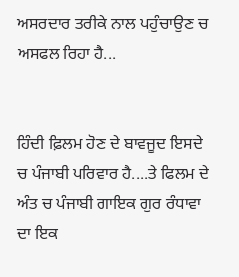ਅਸਰਦਾਰ ਤਰੀਕੇ ਨਾਲ ਪਹੁੰਚਾਉਣ ਚ ਅਸਫਲ ਰਿਹਾ ਹੈ...


ਹਿੰਦੀ ਫ਼ਿਲਮ ਹੋਣ ਦੇ ਬਾਵਜੂਦ ਇਸਦੇ ਚ ਪੰਜਾਬੀ ਪਰਿਵਾਰ ਹੈ....ਤੇ ਫਿਲਮ ਦੇ ਅੰਤ ਚ ਪੰਜਾਬੀ ਗਾਇਕ ਗੁਰ ਰੰਧਾਵਾ ਦਾ ਇਕ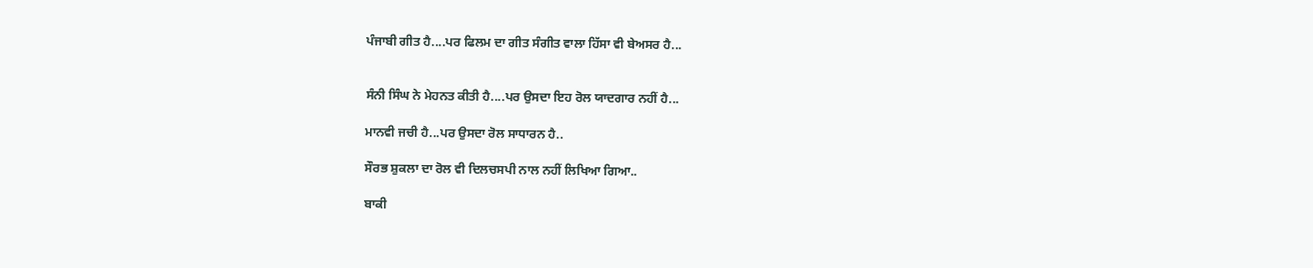ਪੰਜਾਬੀ ਗੀਤ ਹੈ....ਪਰ ਫਿਲਮ ਦਾ ਗੀਤ ਸੰਗੀਤ ਵਾਲਾ ਹਿੱਸਾ ਵੀ ਬੇਅਸਰ ਹੈ...


ਸੰਨੀ ਸਿੰਘ ਨੇ ਮੇਹਨਤ ਕੀਤੀ ਹੈ....ਪਰ ਉਸਦਾ ਇਹ ਰੋਲ ਯਾਦਗਾਰ ਨਹੀਂ ਹੈ...

ਮਾਨਵੀ ਜਚੀ ਹੈ...ਪਰ ਉਸਦਾ ਰੋਲ ਸਾਧਾਰਨ ਹੈ..

ਸੌਰਭ ਸ਼ੁਕਲਾ ਦਾ ਰੋਲ ਵੀ ਦਿਲਚਸਪੀ ਨਾਲ ਨਹੀਂ ਲਿਖਿਆ ਗਿਆ..

ਬਾਕੀ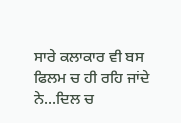ਸਾਰੇ ਕਲਾਕਾਰ ਵੀ ਬਸ ਫਿਲਮ ਚ ਹੀ ਰਹਿ ਜਾਂਦੇ ਨੇ...ਦਿਲ ਚ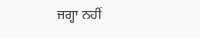ਜਗ੍ਹਾ ਨਹੀਂ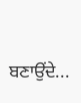ਬਣਾਉਂਦੇ...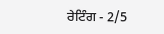ਰੇਟਿੰਗ - 2/5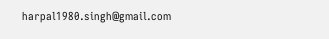harpal1980.singh@gmail.com